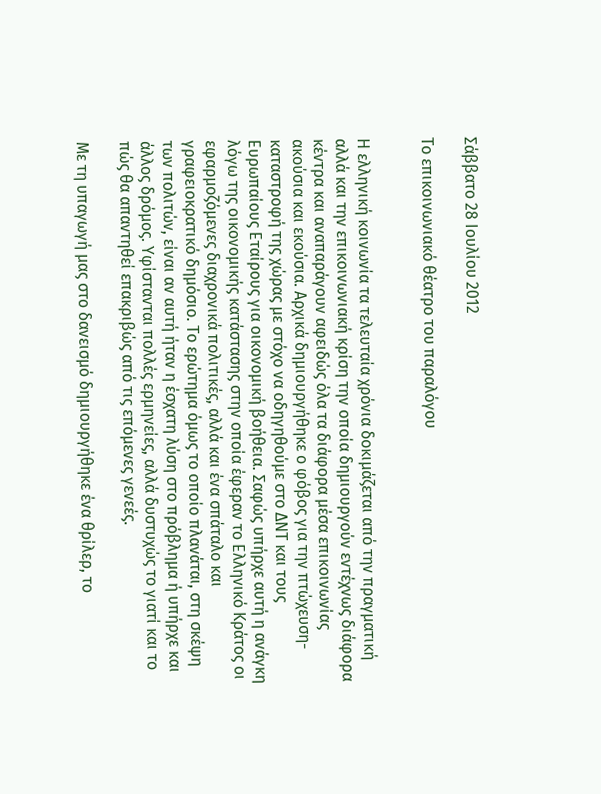Σάββατο 28 Ιουλίου 2012

Το επικοινωνιακό θέατρο του παραλόγου


Η ελληνική κοινωνία τα τελευταία χρόνια δοκιμάζεται από την πραγματική αλλά και την επικοινωνιακή κρίση την οποία δημιουργούν εντέχνως διάφορα κέντρα και αναπαράγουν αφειδώς όλα τα διάφορα μέσα επικοινωνίας ακούσια και εκούσια. Αρχικά δημιουργήθηκε ο φόβος για την πτώχευση- καταστροφή της χώρας με στόχο να οδηγηθούμε στο ΔΝΤ και τους Ευρωπαίους Εταίρους για οικονομική βοήθεια. Σαφώς υπήρχε αυτή η ανάγκη λόγω της οικονομικής κατάστασης στην οποία έφεραν το Ελληνικό Κράτος οι εφαρμοζόμενες διαχρονικά πολιτικές, αλλά και ένα σπάταλο και γραφειοκρατικό δημόσιο. Το ερώτημα όμως το οποίο πλανάται, στη σκέψη των πολιτών, είναι αν αυτή ήταν η έσχατη λύση στο πρόβλημα ή υπήρχε και άλλος δρόμος. Υφίστανται πολλές ερμηνείες, αλλά δυστυχώς το γιατί και το πώς θα απαντηθεί επακριβώς από τις επόμενες γενεές.

Με τη υπαγωγή μας στο δανεισμό δημιουργήθηκε ένα θρίλερ, το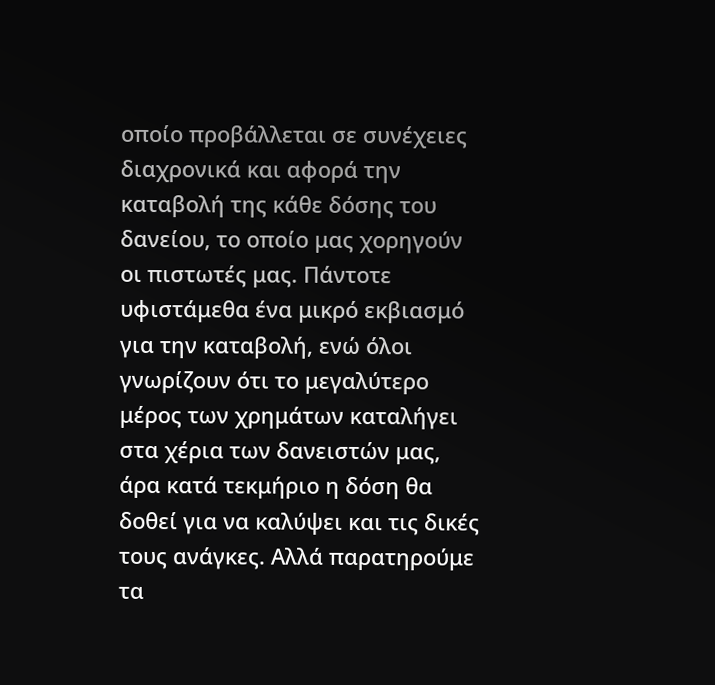οποίο προβάλλεται σε συνέχειες διαχρονικά και αφορά την καταβολή της κάθε δόσης του δανείου, το οποίο μας χορηγούν οι πιστωτές μας. Πάντοτε υφιστάμεθα ένα μικρό εκβιασμό για την καταβολή, ενώ όλοι γνωρίζουν ότι το μεγαλύτερο μέρος των χρημάτων καταλήγει στα χέρια των δανειστών μας, άρα κατά τεκμήριο η δόση θα δοθεί για να καλύψει και τις δικές τους ανάγκες. Αλλά παρατηρούμε τα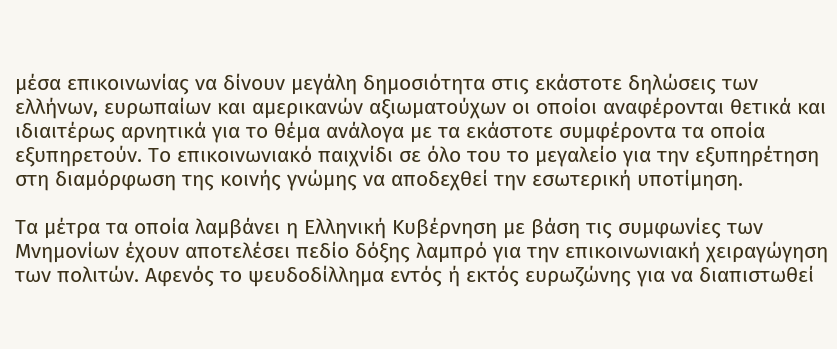μέσα επικοινωνίας να δίνουν μεγάλη δημοσιότητα στις εκάστοτε δηλώσεις των ελλήνων, ευρωπαίων και αμερικανών αξιωματούχων οι οποίοι αναφέρονται θετικά και ιδιαιτέρως αρνητικά για το θέμα ανάλογα με τα εκάστοτε συμφέροντα τα οποία εξυπηρετούν. Το επικοινωνιακό παιχνίδι σε όλο του το μεγαλείο για την εξυπηρέτηση στη διαμόρφωση της κοινής γνώμης να αποδεχθεί την εσωτερική υποτίμηση.

Τα μέτρα τα οποία λαμβάνει η Ελληνική Κυβέρνηση με βάση τις συμφωνίες των Μνημονίων έχουν αποτελέσει πεδίο δόξης λαμπρό για την επικοινωνιακή χειραγώγηση των πολιτών. Αφενός το ψευδοδίλλημα εντός ή εκτός ευρωζώνης για να διαπιστωθεί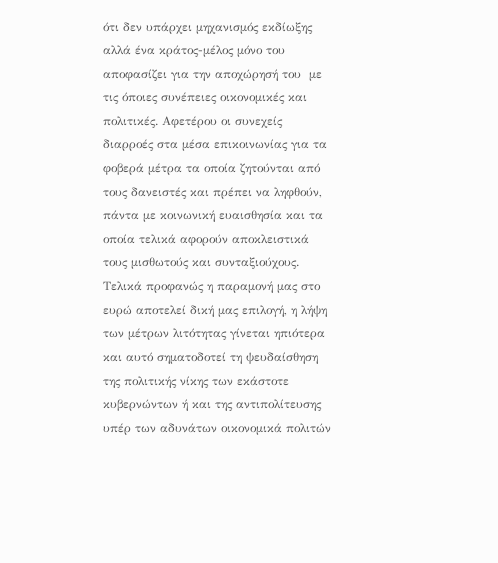ότι δεν υπάρχει μηχανισμός εκδίωξης αλλά ένα κράτος-μέλος μόνο του αποφασίζει για την αποχώρησή του  με τις όποιες συνέπειες οικονομικές και πολιτικές. Αφετέρου οι συνεχείς διαρροές στα μέσα επικοινωνίας για τα φοβερά μέτρα τα οποία ζητούνται από τους δανειστές και πρέπει να ληφθούν, πάντα με κοινωνική ευαισθησία και τα οποία τελικά αφορούν αποκλειστικά τους μισθωτούς και συνταξιούχους. Τελικά προφανώς η παραμονή μας στο ευρώ αποτελεί δική μας επιλογή, η λήψη των μέτρων λιτότητας γίνεται ηπιότερα και αυτό σηματοδοτεί τη ψευδαίσθηση της πολιτικής νίκης των εκάστοτε κυβερνώντων ή και της αντιπολίτευσης υπέρ των αδυνάτων οικονομικά πολιτών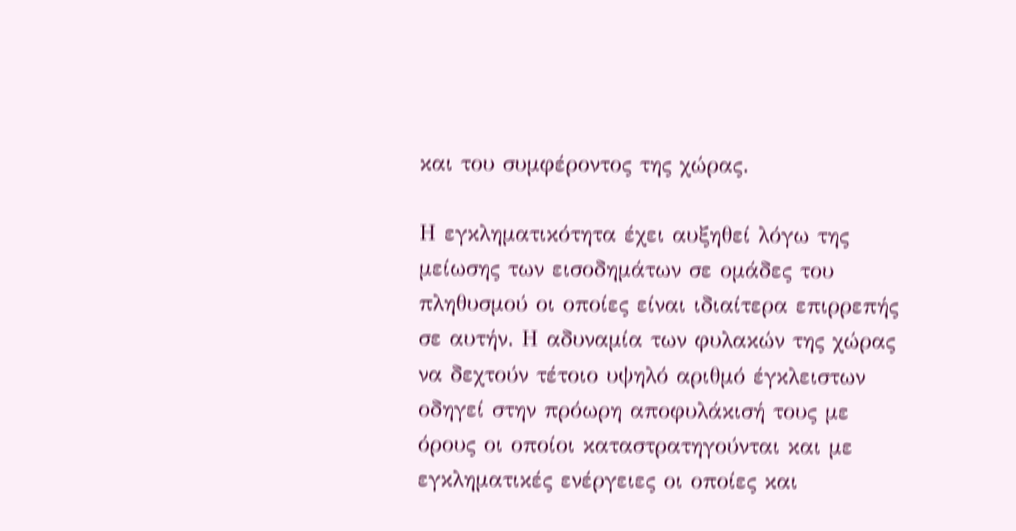και του συμφέροντος της χώρας.

Η εγκληματικότητα έχει αυξηθεί λόγω της μείωσης των εισοδημάτων σε ομάδες του πληθυσμού οι οποίες είναι ιδιαίτερα επιρρεπής σε αυτήν. Η αδυναμία των φυλακών της χώρας να δεχτούν τέτοιο υψηλό αριθμό έγκλειστων οδηγεί στην πρόωρη αποφυλάκισή τους με όρους οι οποίοι καταστρατηγούνται και με εγκληματικές ενέργειες οι οποίες και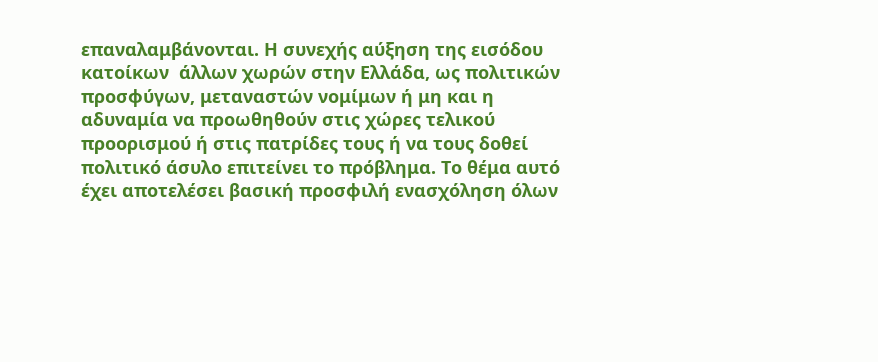επαναλαμβάνονται. Η συνεχής αύξηση της εισόδου κατοίκων  άλλων χωρών στην Ελλάδα, ως πολιτικών προσφύγων, μεταναστών νομίμων ή μη και η αδυναμία να προωθηθούν στις χώρες τελικού προορισμού ή στις πατρίδες τους ή να τους δοθεί πολιτικό άσυλο επιτείνει το πρόβλημα. Το θέμα αυτό έχει αποτελέσει βασική προσφιλή ενασχόληση όλων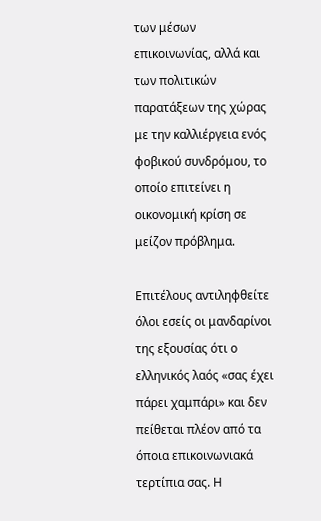των μέσων επικοινωνίας, αλλά και των πολιτικών παρατάξεων της χώρας με την καλλιέργεια ενός φοβικού συνδρόμου, το οποίο επιτείνει η οικονομική κρίση σε μείζον πρόβλημα.

Επιτέλους αντιληφθείτε όλοι εσείς οι μανδαρίνοι της εξουσίας ότι ο ελληνικός λαός «σας έχει πάρει χαμπάρι» και δεν πείθεται πλέον από τα όποια επικοινωνιακά τερτίπια σας. Η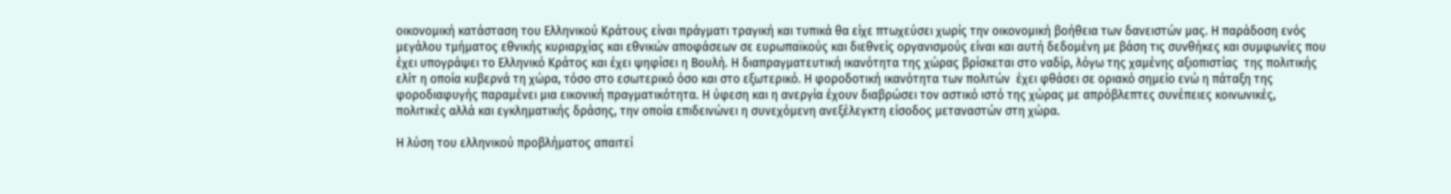οικονομική κατάσταση του Ελληνικού Κράτους είναι πράγματι τραγική και τυπικά θα είχε πτωχεύσει χωρίς την οικονομική βοήθεια των δανειστών μας. Η παράδοση ενός μεγάλου τμήματος εθνικής κυριαρχίας και εθνικών αποφάσεων σε ευρωπαϊκούς και διεθνείς οργανισμούς είναι και αυτή δεδομένη με βάση τις συνθήκες και συμφωνίες που έχει υπογράψει το Ελληνικό Κράτος και έχει ψηφίσει η Βουλή. Η διαπραγματευτική ικανότητα της χώρας βρίσκεται στο ναδίρ, λόγω της χαμένης αξιοπιστίας  της πολιτικής ελίτ η οποία κυβερνά τη χώρα, τόσο στο εσωτερικό όσο και στο εξωτερικό. Η φοροδοτική ικανότητα των πολιτών  έχει φθάσει σε οριακό σημείο ενώ η πάταξη της φοροδιαφυγής παραμένει μια εικονική πραγματικότητα. Η ύφεση και η ανεργία έχουν διαβρώσει τον αστικό ιστό της χώρας με απρόβλεπτες συνέπειες κοινωνικές, πολιτικές αλλά και εγκληματικής δράσης, την οποία επιδεινώνει η συνεχόμενη ανεξέλεγκτη είσοδος μεταναστών στη χώρα.

Η λύση του ελληνικού προβλήματος απαιτεί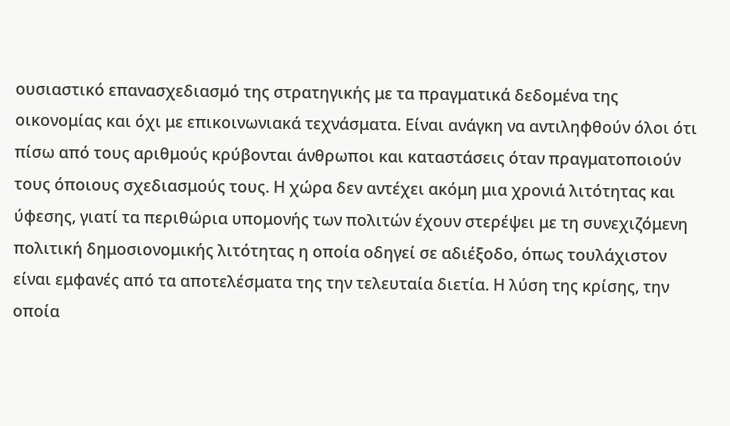ουσιαστικό επανασχεδιασμό της στρατηγικής με τα πραγματικά δεδομένα της οικονομίας και όχι με επικοινωνιακά τεχνάσματα. Είναι ανάγκη να αντιληφθούν όλοι ότι πίσω από τους αριθμούς κρύβονται άνθρωποι και καταστάσεις όταν πραγματοποιούν τους όποιους σχεδιασμούς τους. Η χώρα δεν αντέχει ακόμη μια χρονιά λιτότητας και ύφεσης, γιατί τα περιθώρια υπομονής των πολιτών έχουν στερέψει με τη συνεχιζόμενη πολιτική δημοσιονομικής λιτότητας η οποία οδηγεί σε αδιέξοδο, όπως τουλάχιστον είναι εμφανές από τα αποτελέσματα της την τελευταία διετία. Η λύση της κρίσης, την οποία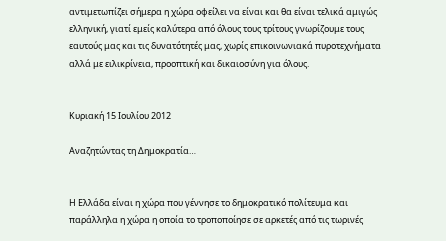αντιμετωπίζει σήμερα η χώρα οφείλει να είναι και θα είναι τελικά αμιγώς ελληνική, γιατί εμείς καλύτερα από όλους τους τρίτους γνωρίζουμε τους εαυτούς μας και τις δυνατότητές μας, χωρίς επικοινωνιακά πυροτεχνήματα αλλά με ειλικρίνεια, προοπτική και δικαιοσύνη για όλους.


Κυριακή 15 Ιουλίου 2012

Αναζητώντας τη Δημοκρατία…


Η Ελλάδα είναι η χώρα που γέννησε το δημοκρατικό πολίτευμα και παράλληλα η χώρα η οποία το τροποποίησε σε αρκετές από τις τωρινές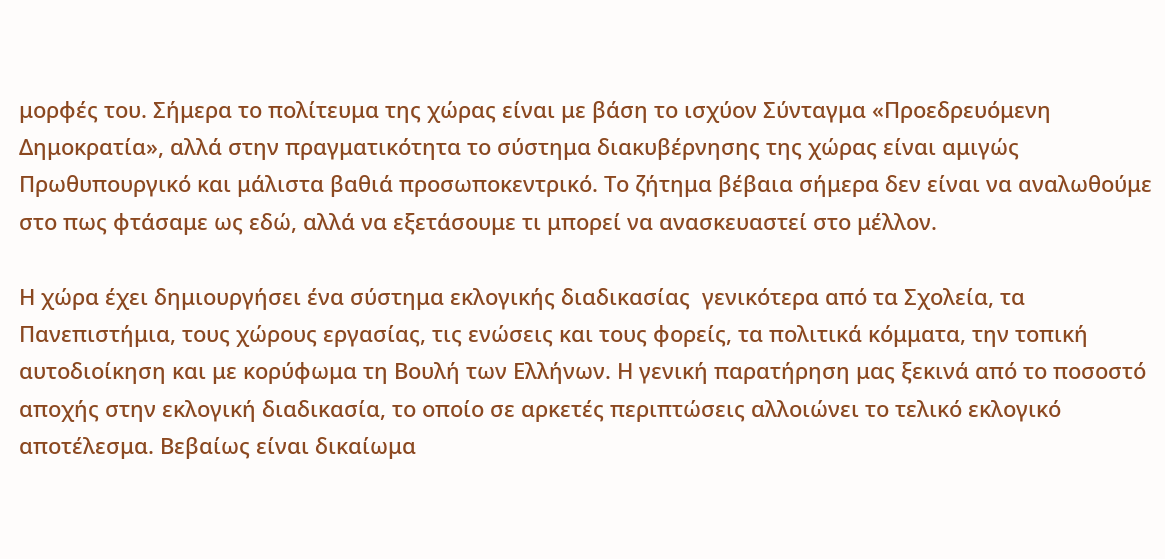μορφές του. Σήμερα το πολίτευμα της χώρας είναι με βάση το ισχύον Σύνταγμα «Προεδρευόμενη Δημοκρατία», αλλά στην πραγματικότητα το σύστημα διακυβέρνησης της χώρας είναι αμιγώς Πρωθυπουργικό και μάλιστα βαθιά προσωποκεντρικό. Το ζήτημα βέβαια σήμερα δεν είναι να αναλωθούμε στο πως φτάσαμε ως εδώ, αλλά να εξετάσουμε τι μπορεί να ανασκευαστεί στο μέλλον.

Η χώρα έχει δημιουργήσει ένα σύστημα εκλογικής διαδικασίας  γενικότερα από τα Σχολεία, τα Πανεπιστήμια, τους χώρους εργασίας, τις ενώσεις και τους φορείς, τα πολιτικά κόμματα, την τοπική αυτοδιοίκηση και με κορύφωμα τη Βουλή των Ελλήνων. Η γενική παρατήρηση μας ξεκινά από το ποσοστό αποχής στην εκλογική διαδικασία, το οποίο σε αρκετές περιπτώσεις αλλοιώνει το τελικό εκλογικό αποτέλεσμα. Βεβαίως είναι δικαίωμα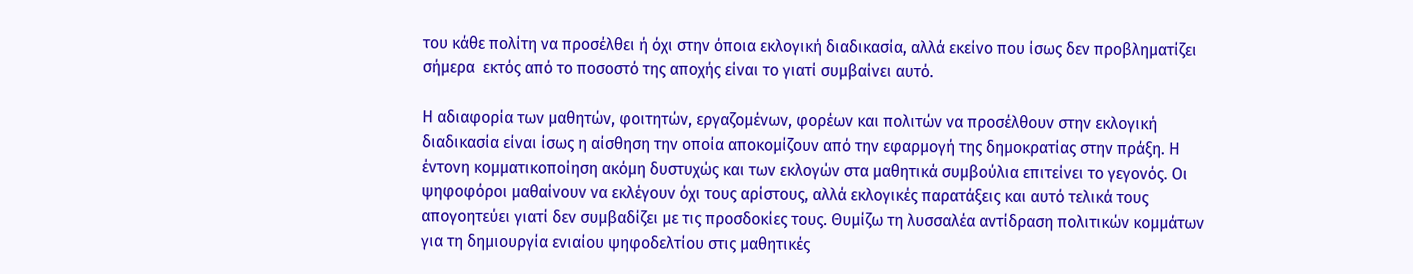του κάθε πολίτη να προσέλθει ή όχι στην όποια εκλογική διαδικασία, αλλά εκείνο που ίσως δεν προβληματίζει σήμερα  εκτός από το ποσοστό της αποχής είναι το γιατί συμβαίνει αυτό.

Η αδιαφορία των μαθητών, φοιτητών, εργαζομένων, φορέων και πολιτών να προσέλθουν στην εκλογική διαδικασία είναι ίσως η αίσθηση την οποία αποκομίζουν από την εφαρμογή της δημοκρατίας στην πράξη. Η έντονη κομματικοποίηση ακόμη δυστυχώς και των εκλογών στα μαθητικά συμβούλια επιτείνει το γεγονός. Οι ψηφοφόροι μαθαίνουν να εκλέγουν όχι τους αρίστους, αλλά εκλογικές παρατάξεις και αυτό τελικά τους απογοητεύει γιατί δεν συμβαδίζει με τις προσδοκίες τους. Θυμίζω τη λυσσαλέα αντίδραση πολιτικών κομμάτων για τη δημιουργία ενιαίου ψηφοδελτίου στις μαθητικές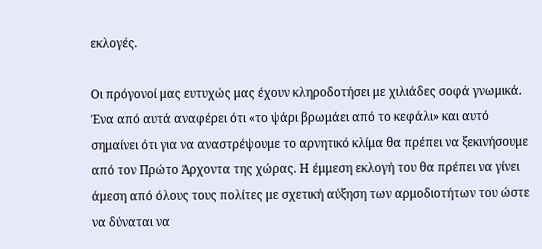εκλογές.

Οι πρόγονοί μας ευτυχώς μας έχουν κληροδοτήσει με χιλιάδες σοφά γνωμικά. Ένα από αυτά αναφέρει ότι «το ψάρι βρωμάει από το κεφάλι» και αυτό σημαίνει ότι για να αναστρέψουμε το αρνητικό κλίμα θα πρέπει να ξεκινήσουμε από τον Πρώτο Άρχοντα της χώρας. Η έμμεση εκλογή του θα πρέπει να γίνει άμεση από όλους τους πολίτες με σχετική αύξηση των αρμοδιοτήτων του ώστε να δύναται να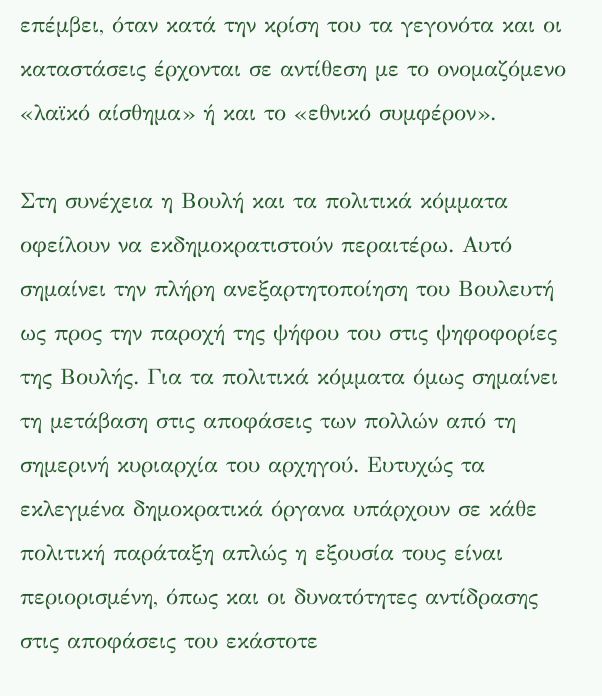επέμβει, όταν κατά την κρίση του τα γεγονότα και οι καταστάσεις έρχονται σε αντίθεση με το ονομαζόμενο «λαϊκό αίσθημα» ή και το «εθνικό συμφέρον».

Στη συνέχεια η Βουλή και τα πολιτικά κόμματα οφείλουν να εκδημοκρατιστούν περαιτέρω. Αυτό σημαίνει την πλήρη ανεξαρτητοποίηση του Βουλευτή ως προς την παροχή της ψήφου του στις ψηφοφορίες της Βουλής. Για τα πολιτικά κόμματα όμως σημαίνει τη μετάβαση στις αποφάσεις των πολλών από τη σημερινή κυριαρχία του αρχηγού. Ευτυχώς τα εκλεγμένα δημοκρατικά όργανα υπάρχουν σε κάθε πολιτική παράταξη απλώς η εξουσία τους είναι περιορισμένη, όπως και οι δυνατότητες αντίδρασης στις αποφάσεις του εκάστοτε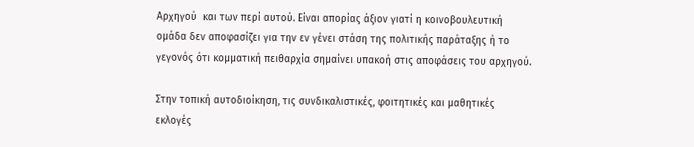Αρχηγού  και των περί αυτού. Είναι απορίας άξιον γιατί η κοινοβουλευτική ομάδα δεν αποφασίζει για την εν γένει στάση της πολιτικής παράταξης ή το γεγονός ότι κομματική πειθαρχία σημαίνει υπακοή στις αποφάσεις του αρχηγού.

Στην τοπική αυτοδιοίκηση, τις συνδικαλιστικές, φοιτητικές και μαθητικές εκλογές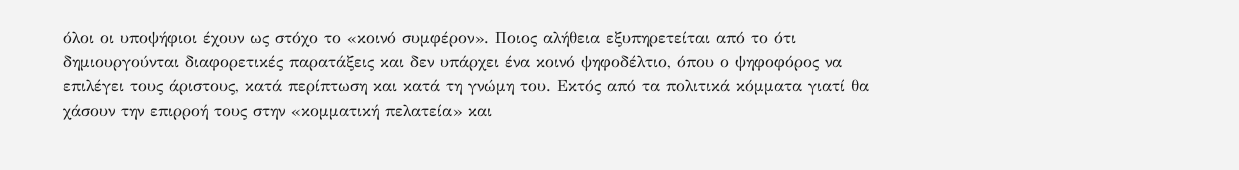όλοι οι υποψήφιοι έχουν ως στόχο το «κοινό συμφέρον». Ποιος αλήθεια εξυπηρετείται από το ότι δημιουργούνται διαφορετικές παρατάξεις και δεν υπάρχει ένα κοινό ψηφοδέλτιο, όπου ο ψηφοφόρος να επιλέγει τους άριστους, κατά περίπτωση και κατά τη γνώμη του. Εκτός από τα πολιτικά κόμματα γιατί θα χάσουν την επιρροή τους στην «κομματική πελατεία» και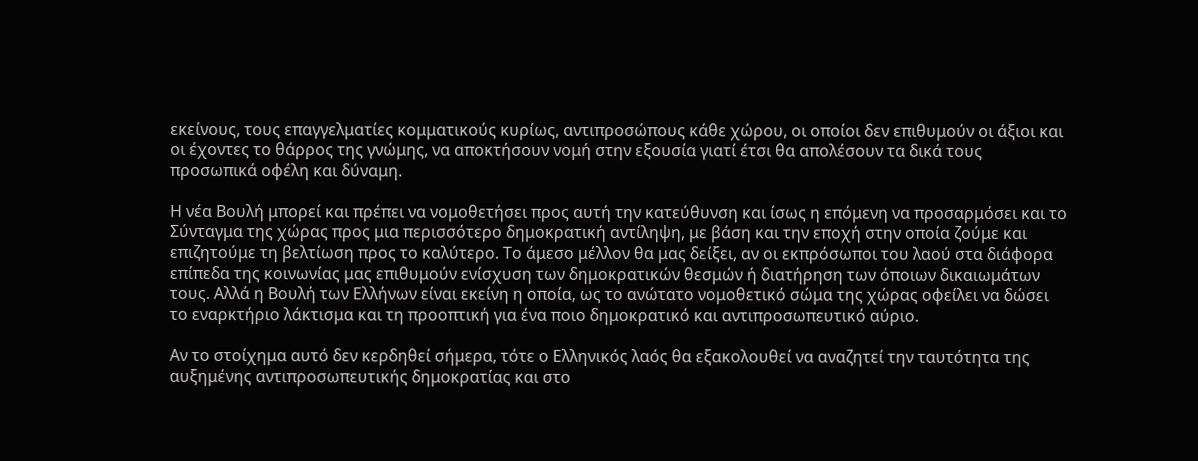εκείνους, τους επαγγελματίες κομματικούς κυρίως, αντιπροσώπους κάθε χώρου, οι οποίοι δεν επιθυμούν οι άξιοι και οι έχοντες το θάρρος της γνώμης, να αποκτήσουν νομή στην εξουσία γιατί έτσι θα απολέσουν τα δικά τους προσωπικά οφέλη και δύναμη.

Η νέα Βουλή μπορεί και πρέπει να νομοθετήσει προς αυτή την κατεύθυνση και ίσως η επόμενη να προσαρμόσει και το Σύνταγμα της χώρας προς μια περισσότερο δημοκρατική αντίληψη, με βάση και την εποχή στην οποία ζούμε και επιζητούμε τη βελτίωση προς το καλύτερο. Το άμεσο μέλλον θα μας δείξει, αν οι εκπρόσωποι του λαού στα διάφορα επίπεδα της κοινωνίας μας επιθυμούν ενίσχυση των δημοκρατικών θεσμών ή διατήρηση των όποιων δικαιωμάτων τους. Αλλά η Βουλή των Ελλήνων είναι εκείνη η οποία, ως το ανώτατο νομοθετικό σώμα της χώρας οφείλει να δώσει το εναρκτήριο λάκτισμα και τη προοπτική για ένα ποιο δημοκρατικό και αντιπροσωπευτικό αύριο.

Αν το στοίχημα αυτό δεν κερδηθεί σήμερα, τότε ο Ελληνικός λαός θα εξακολουθεί να αναζητεί την ταυτότητα της αυξημένης αντιπροσωπευτικής δημοκρατίας και στο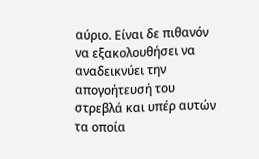αύριο. Είναι δε πιθανόν να εξακολουθήσει να αναδεικνύει την απογοήτευσή του στρεβλά και υπέρ αυτών τα οποία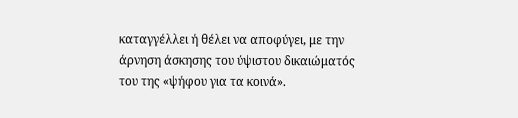καταγγέλλει ή θέλει να αποφύγει, με την άρνηση άσκησης του ύψιστου δικαιώματός του της «ψήφου για τα κοινά».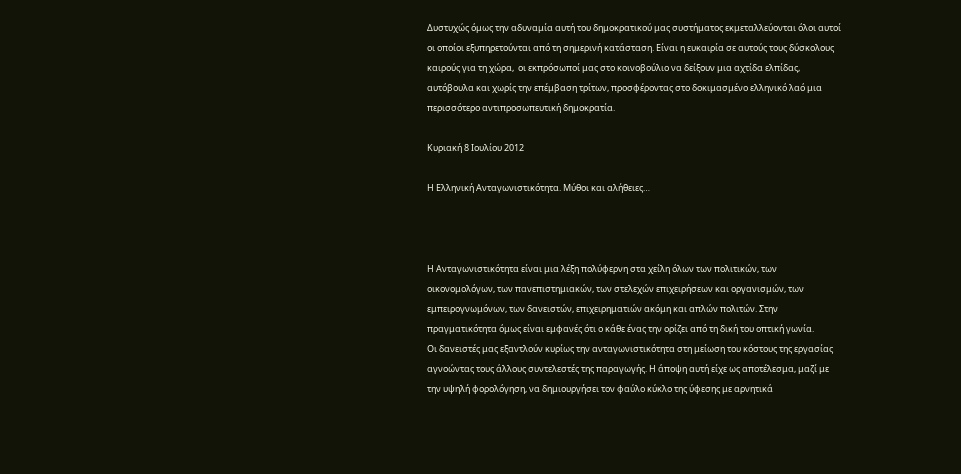Δυστυχώς όμως την αδυναμία αυτή του δημοκρατικού μας συστήματος εκμεταλλεύονται όλοι αυτοί οι οποίοι εξυπηρετούνται από τη σημερινή κατάσταση. Είναι η ευκαιρία σε αυτούς τους δύσκολους καιρούς για τη χώρα,  οι εκπρόσωποί μας στο κοινοβούλιο να δείξουν μια αχτίδα ελπίδας, αυτόβουλα και χωρίς την επέμβαση τρίτων, προσφέροντας στο δοκιμασμένο ελληνικό λαό μια περισσότερο αντιπροσωπευτική δημοκρατία.

Κυριακή 8 Ιουλίου 2012

Η Ελληνική Ανταγωνιστικότητα. Μύθοι και αλήθειες…



Η Ανταγωνιστικότητα είναι μια λέξη πολύφερνη στα χείλη όλων των πολιτικών, των οικονομολόγων, των πανεπιστημιακών, των στελεχών επιχειρήσεων και οργανισμών, των εμπειρογνωμόνων, των δανειστών, επιχειρηματιών ακόμη και απλών πολιτών. Στην πραγματικότητα όμως είναι εμφανές ότι ο κάθε ένας την ορίζει από τη δική του οπτική γωνία.
Οι δανειστές μας εξαντλούν κυρίως την ανταγωνιστικότητα στη μείωση του κόστους της εργασίας αγνοώντας τους άλλους συντελεστές της παραγωγής. Η άποψη αυτή είχε ως αποτέλεσμα, μαζί με την υψηλή φορολόγηση, να δημιουργήσει τον φαύλο κύκλο της ύφεσης με αρνητικά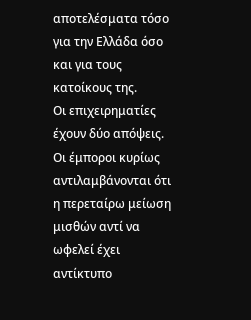αποτελέσματα τόσο για την Ελλάδα όσο και για τους κατοίκους της.
Οι επιχειρηματίες έχουν δύο απόψεις. Οι έμποροι κυρίως αντιλαμβάνονται ότι η περεταίρω μείωση μισθών αντί να ωφελεί έχει αντίκτυπο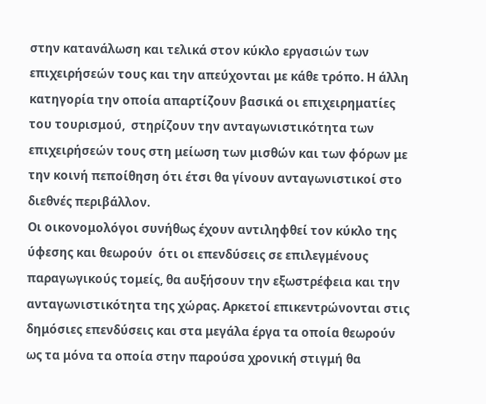στην κατανάλωση και τελικά στον κύκλο εργασιών των επιχειρήσεών τους και την απεύχονται με κάθε τρόπο. Η άλλη κατηγορία την οποία απαρτίζουν βασικά οι επιχειρηματίες του τουρισμού,  στηρίζουν την ανταγωνιστικότητα των επιχειρήσεών τους στη μείωση των μισθών και των φόρων με την κοινή πεποίθηση ότι έτσι θα γίνουν ανταγωνιστικοί στο διεθνές περιβάλλον.
Οι οικονομολόγοι συνήθως έχουν αντιληφθεί τον κύκλο της ύφεσης και θεωρούν  ότι οι επενδύσεις σε επιλεγμένους παραγωγικούς τομείς, θα αυξήσουν την εξωστρέφεια και την ανταγωνιστικότητα της χώρας. Αρκετοί επικεντρώνονται στις δημόσιες επενδύσεις και στα μεγάλα έργα τα οποία θεωρούν ως τα μόνα τα οποία στην παρούσα χρονική στιγμή θα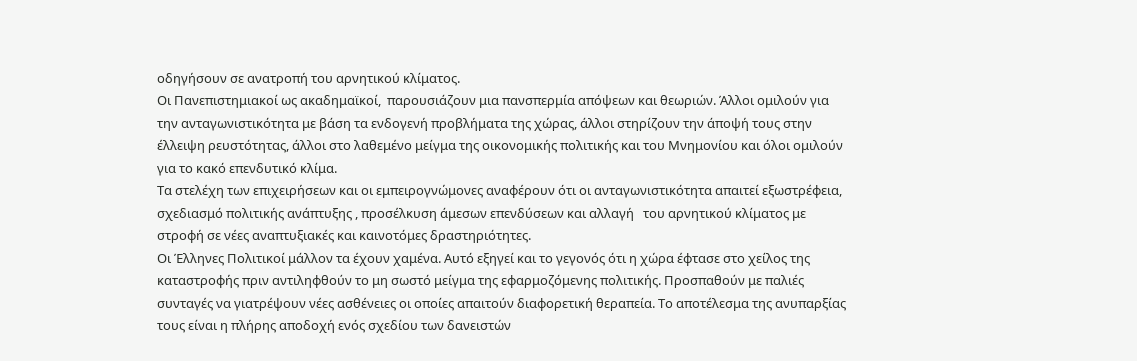οδηγήσουν σε ανατροπή του αρνητικού κλίματος.
Οι Πανεπιστημιακοί ως ακαδημαϊκοί,  παρουσιάζουν μια πανσπερμία απόψεων και θεωριών. Άλλοι ομιλούν για την ανταγωνιστικότητα με βάση τα ενδογενή προβλήματα της χώρας, άλλοι στηρίζουν την άποψή τους στην έλλειψη ρευστότητας, άλλοι στο λαθεμένο μείγμα της οικονομικής πολιτικής και του Μνημονίου και όλοι ομιλούν για το κακό επενδυτικό κλίμα.
Τα στελέχη των επιχειρήσεων και οι εμπειρογνώμονες αναφέρουν ότι οι ανταγωνιστικότητα απαιτεί εξωστρέφεια, σχεδιασμό πολιτικής ανάπτυξης , προσέλκυση άμεσων επενδύσεων και αλλαγή   του αρνητικού κλίματος με στροφή σε νέες αναπτυξιακές και καινοτόμες δραστηριότητες.
Οι Έλληνες Πολιτικοί μάλλον τα έχουν χαμένα. Αυτό εξηγεί και το γεγονός ότι η χώρα έφτασε στο χείλος της καταστροφής πριν αντιληφθούν το μη σωστό μείγμα της εφαρμοζόμενης πολιτικής. Προσπαθούν με παλιές συνταγές να γιατρέψουν νέες ασθένειες οι οποίες απαιτούν διαφορετική θεραπεία. Το αποτέλεσμα της ανυπαρξίας τους είναι η πλήρης αποδοχή ενός σχεδίου των δανειστών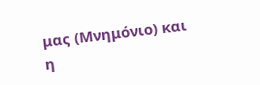μας (Μνημόνιο) και η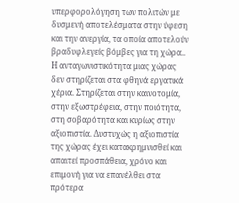υπερφορολόγηση των πολιτών με δυσμενή αποτελέσματα στην ύφεση και την ανεργία, τα οποία αποτελούν βραδυφλεγείς βόμβες για τη χώρα..
Η ανταγωνιστικότητα μιας χώρας δεν στηρίζεται στα φθηνά εργατικά χέρια. Στηρίζεται στην καινοτομία, στην εξωστρέφεια, στην ποιότητα, στη σοβαρότητα και κυρίως στην αξιοπιστία. Δυστυχώς η αξιοπιστία της χώρας έχει κατακρημνισθεί και απαιτεί προσπάθεια, χρόνο και επιμονή για να επανέλθει στα πρότερα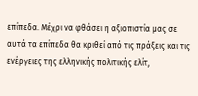επίπεδα. Μέχρι να φθάσει η αξιοπιστία μας σε αυτά τα επίπεδα θα κριθεί από τις πράξεις και τις ενέργειες της ελληνικής πολιτικής ελίτ,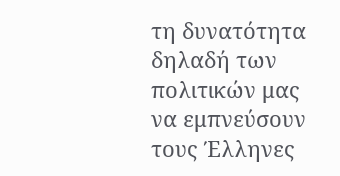τη δυνατότητα δηλαδή των πολιτικών μας να εμπνεύσουν τους Έλληνες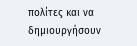πολίτες και να δημιουργήσουν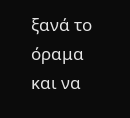ξανά το όραμα και να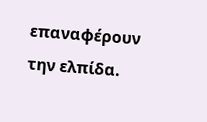επαναφέρουν την ελπίδα.